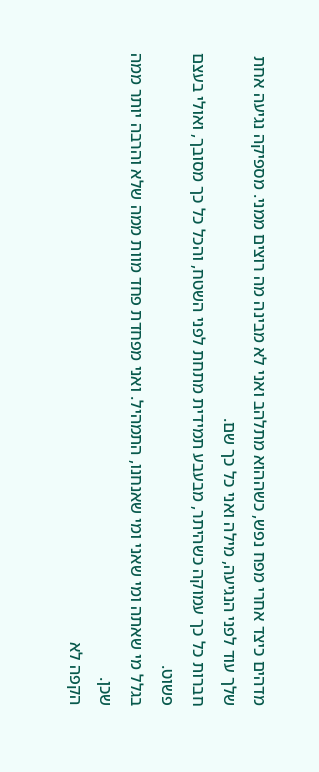מדהים כיצד אחרי מפח נפש, כשההוא מתלהב ואני לא מבינה מה רוצים ממני. מספיקה נגיעה אחת שלך עוד לפני הנגיעה, מילה ואני כל כך שם.
חברות כל כך עמוקה כשהיתר, מבעבע תמידית מתחת לפני השטח, והכל כל כך מסובך, ואולי בעצם פשוט.
בגלל מי שאתה ומי שאני ומי שאנחנו, התמהיל. ואני מפחדת פחד מוות ממה שלא והרבה יותר ממה שכן.
הקפה לא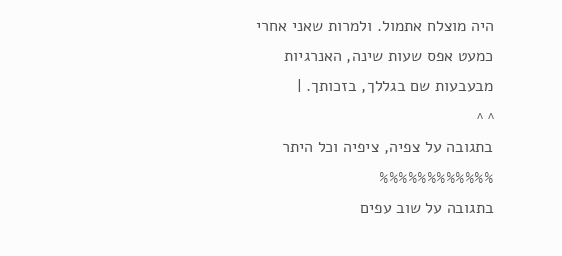היה מוצלח אתמול. ולמרות שאני אחרי כמעט אפס שעות שינה, האנרגיות מבעבעות שם בגללך, בזכותך. |
^ ^
בתגובה על צפיה, ציפיה וכל היתר
%%%%%%%%%%%%
בתגובה על שוב עפים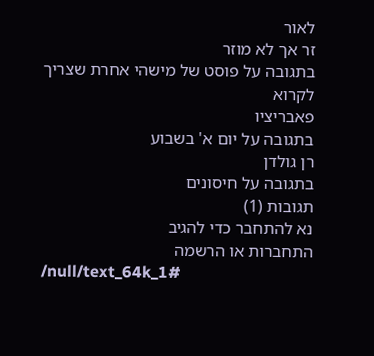לאור
זר אך לא מוזר
בתגובה על פוסט של מישהי אחרת שצריך לקרוא
פאבריציו
בתגובה על יום א' בשבוע
רן גולדן
בתגובה על חיסונים
תגובות (1)
נא להתחבר כדי להגיב
התחברות או הרשמה
/null/text_64k_1#